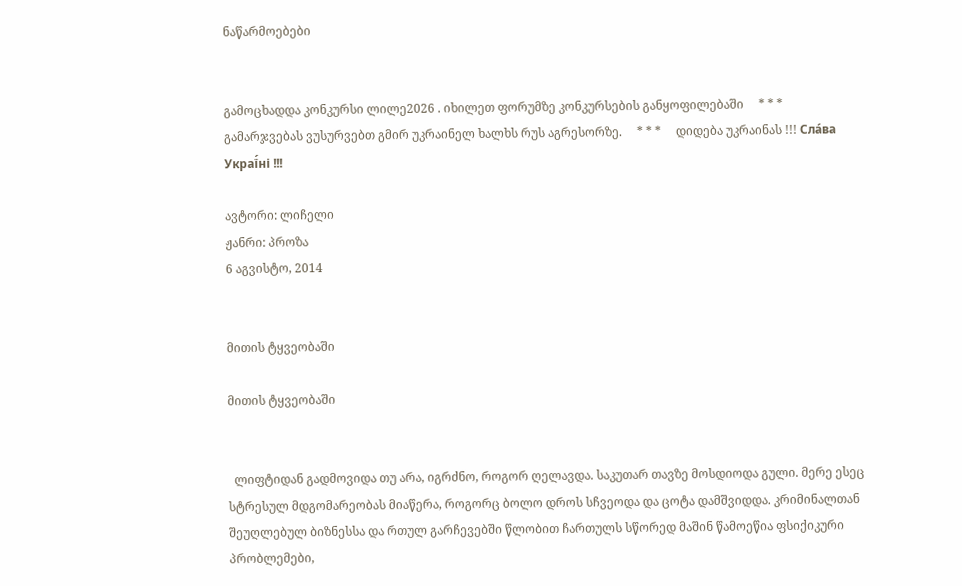ნაწარმოებები


გამოცხადდა კონკურსი ლილე2026 . იხილეთ ფორუმზე კონკურსების განყოფილებაში     * * *     გამარჯვებას ვუსურვებთ გმირ უკრაინელ ხალხს რუს აგრესორზე.     * * *     დიდება უკრაინას !!! Сла́ва Украї́ні !!!

ავტორი: ლიჩელი
ჟანრი: პროზა
6 აგვისტო, 2014


მითის ტყვეობაში

მითის ტყვეობაში


  ლიფტიდან გადმოვიდა თუ არა, იგრძნო, როგორ ღელავდა. საკუთარ თავზე მოსდიოდა გული. მერე ესეც სტრესულ მდგომარეობას მიაწერა, როგორც ბოლო დროს სჩვეოდა და ცოტა დამშვიდდა. კრიმინალთან შეუღლებულ ბიზნესსა და რთულ გარჩევებში წლობით ჩართულს სწორედ მაშინ წამოეწია ფსიქიკური პრობლემები,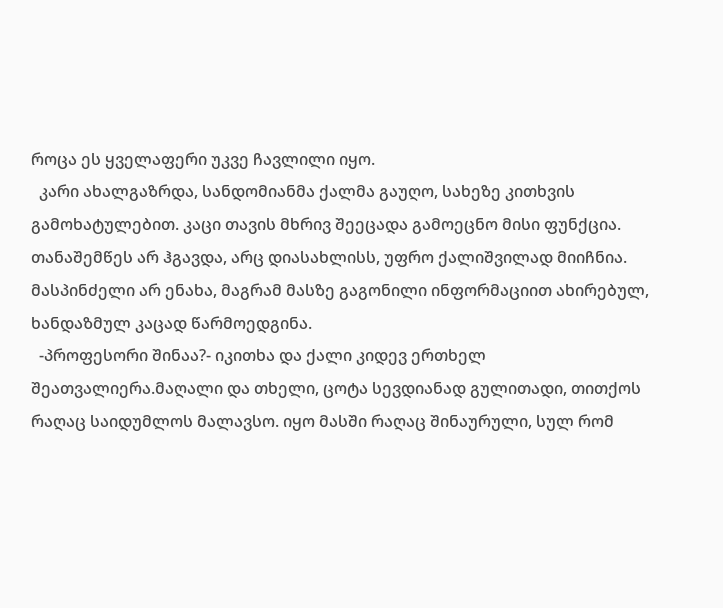როცა ეს ყველაფერი უკვე ჩავლილი იყო.
  კარი ახალგაზრდა, სანდომიანმა ქალმა გაუღო, სახეზე კითხვის გამოხატულებით. კაცი თავის მხრივ შეეცადა გამოეცნო მისი ფუნქცია. თანაშემწეს არ ჰგავდა, არც დიასახლისს, უფრო ქალიშვილად მიიჩნია. მასპინძელი არ ენახა, მაგრამ მასზე გაგონილი ინფორმაციით ახირებულ, ხანდაზმულ კაცად წარმოედგინა.
  -პროფესორი შინაა?- იკითხა და ქალი კიდევ ერთხელ შეათვალიერა.მაღალი და თხელი, ცოტა სევდიანად გულითადი, თითქოს რაღაც საიდუმლოს მალავსო. იყო მასში რაღაც შინაურული, სულ რომ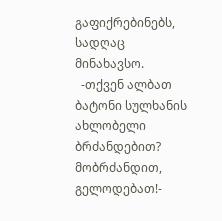გაფიქრებინებს, სადღაც მინახავსო.
  -თქვენ ალბათ ბატონი სულხანის ახლობელი ბრძანდებით? მობრძანდით, გელოდებათ!-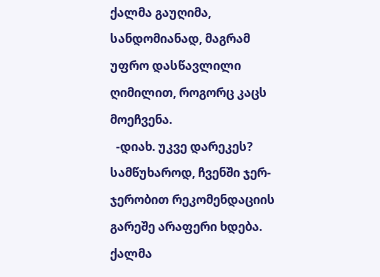ქალმა გაუღიმა, სანდომიანად, მაგრამ უფრო დასწავლილი ღიმილით, როგორც კაცს მოეჩვენა.
  -დიახ. უკვე დარეკეს? სამწუხაროდ, ჩვენში ჯერ-ჯერობით რეკომენდაციის გარეშე არაფერი ხდება. ქალმა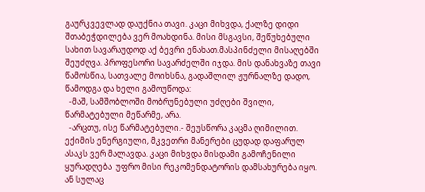გაურკვევლად დაუქნია თავი. კაცი მიხვდა, ქალზე დიდი შთაბეჭდილება ვერ მოახდინა. მისი მსგავსი, შეწუხებული სახით სავარაუდოდ აქ ბევრი ენახათ.მასპინძელი მისაღებში შეუძღვა. პროფესორი სავარძელში იჯდა. მის დანახვაზე თავი წამოსწია, სათვალე მოიხსნა, გადაშლილ ჟურნალზე დადო, წამოდგა და ხელი გამოუწოდა:
  -მაშ, სამშობლოში მობრუნებული უძღები შვილი, წარმატებული მეწარმე, არა.
  -არცთუ, ისე წარმატებული.- შეუსწორა კაცმა ღიმილით. ექიმის ენერგიული, მკვეთრი მანერები ცუდად დაფარულ ასაკს ვერ მალავდა. კაცი მიხვდა მისდამი გამოჩენილი ყურადღება  უფრო მისი რეკომენდატორის დამსახურება იყო. ან სულაც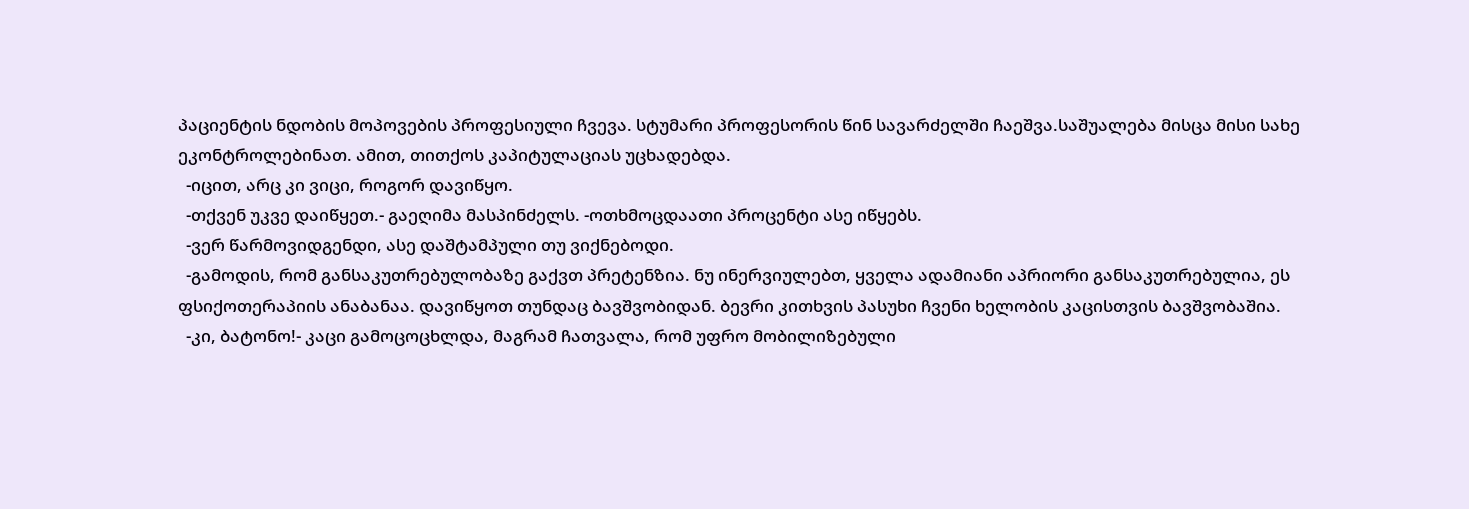პაციენტის ნდობის მოპოვების პროფესიული ჩვევა. სტუმარი პროფესორის წინ სავარძელში ჩაეშვა.საშუალება მისცა მისი სახე ეკონტროლებინათ. ამით, თითქოს კაპიტულაციას უცხადებდა.
  -იცით, არც კი ვიცი, როგორ დავიწყო.
  -თქვენ უკვე დაიწყეთ.- გაეღიმა მასპინძელს. -ოთხმოცდაათი პროცენტი ასე იწყებს.
  -ვერ წარმოვიდგენდი, ასე დაშტამპული თუ ვიქნებოდი.
  -გამოდის, რომ განსაკუთრებულობაზე გაქვთ პრეტენზია. ნუ ინერვიულებთ, ყველა ადამიანი აპრიორი განსაკუთრებულია, ეს ფსიქოთერაპიის ანაბანაა. დავიწყოთ თუნდაც ბავშვობიდან. ბევრი კითხვის პასუხი ჩვენი ხელობის კაცისთვის ბავშვობაშია.
  -კი, ბატონო!- კაცი გამოცოცხლდა, მაგრამ ჩათვალა, რომ უფრო მობილიზებული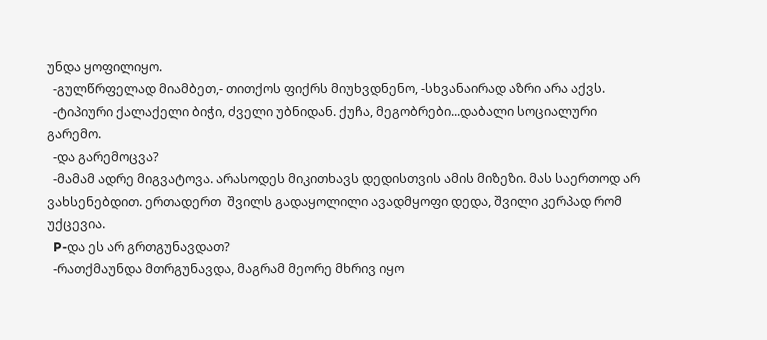უნდა ყოფილიყო.
  -გულწრფელად მიამბეთ,- თითქოს ფიქრს მიუხვდნენო, -სხვანაირად აზრი არა აქვს.
  -ტიპიური ქალაქელი ბიჭი, ძველი უბნიდან. ქუჩა, მეგობრები...დაბალი სოციალური გარემო.
  -და გარემოცვა?
  -მამამ ადრე მიგვატოვა. არასოდეს მიკითხავს დედისთვის ამის მიზეზი. მას საერთოდ არ ვახსენებდით. ერთადერთ  შვილს გადაყოლილი ავადმყოფი დედა, შვილი კერპად რომ უქცევია.
  P-და ეს არ გრთგუნავდათ?
  -რათქმაუნდა მთრგუნავდა, მაგრამ მეორე მხრივ იყო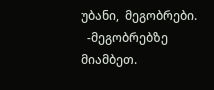უბანი,  მეგობრები.
  -მეგობრებზე მიამბეთ.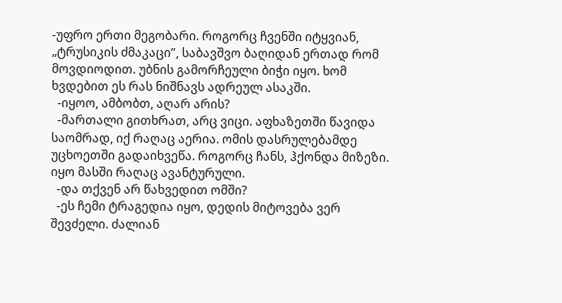-უფრო ერთი მეგობარი. როგორც ჩვენში იტყვიან, „ტრუსიკის ძმაკაცი”, საბავშვო ბაღიდან ერთად რომ მოვდიოდით. უბნის გამორჩეული ბიჭი იყო. ხომ ხვდებით ეს რას ნიშნავს ადრეულ ასაკში.
  -იყოო, ამბობთ, აღარ არის?
  -მართალი გითხრათ, არც ვიცი. აფხაზეთში წავიდა საომრად, იქ რაღაც აერია. ომის დასრულებამდე უცხოეთში გადაიხვეწა. როგორც ჩანს, ჰქონდა მიზეზი. იყო მასში რაღაც ავანტურული.
  -და თქვენ არ წახვედით ომში?
  -ეს ჩემი ტრაგედია იყო, დედის მიტოვება ვერ შევძელი. ძალიან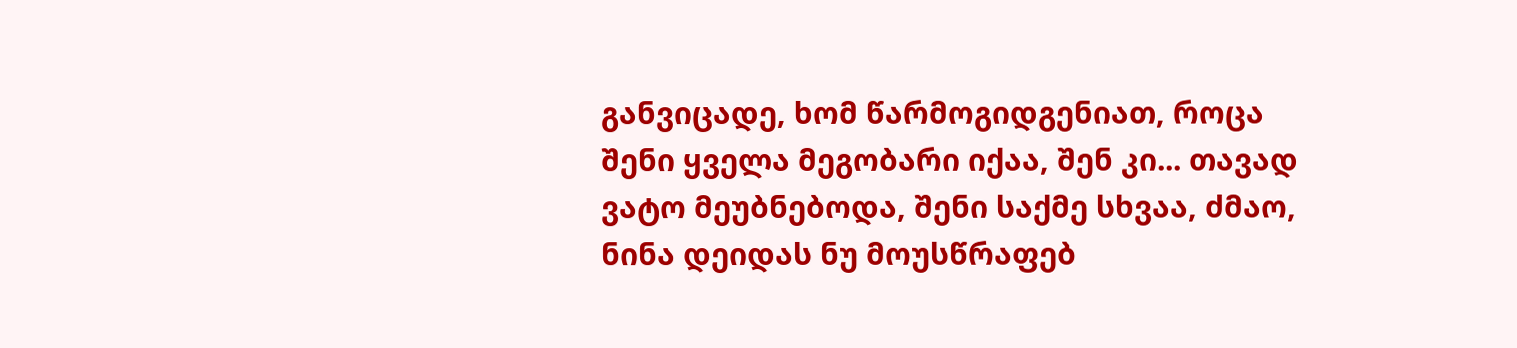განვიცადე, ხომ წარმოგიდგენიათ, როცა შენი ყველა მეგობარი იქაა, შენ კი... თავად ვატო მეუბნებოდა, შენი საქმე სხვაა, ძმაო, ნინა დეიდას ნუ მოუსწრაფებ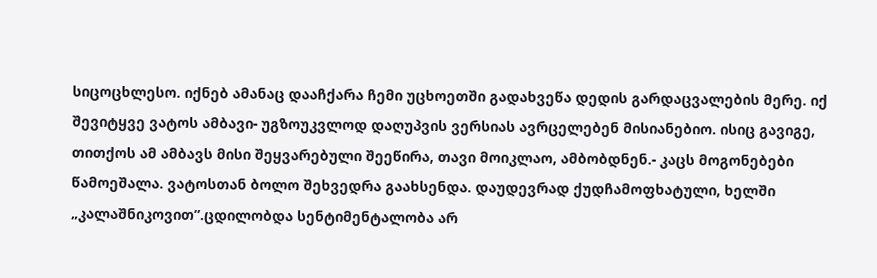სიცოცხლესო. იქნებ ამანაც დააჩქარა ჩემი უცხოეთში გადახვეწა დედის გარდაცვალების მერე. იქ შევიტყვე ვატოს ამბავი- უგზოუკვლოდ დაღუპვის ვერსიას ავრცელებენ მისიანებიო. ისიც გავიგე, თითქოს ამ ამბავს მისი შეყვარებული შეეწირა, თავი მოიკლაო, ამბობდნენ.- კაცს მოგონებები წამოეშალა. ვატოსთან ბოლო შეხვედრა გაახსენდა. დაუდევრად ქუდჩამოფხატული, ხელში „კალაშნიკოვით”.ცდილობდა სენტიმენტალობა არ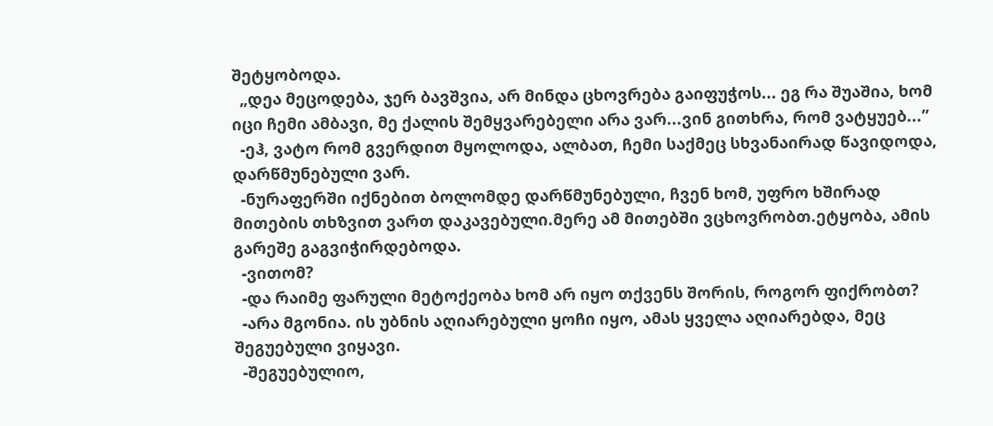შეტყობოდა.
  „დეა მეცოდება, ჯერ ბავშვია, არ მინდა ცხოვრება გაიფუჭოს... ეგ რა შუაშია, ხომ იცი ჩემი ამბავი, მე ქალის შემყვარებელი არა ვარ...ვინ გითხრა, რომ ვატყუებ...”
  -ეჰ, ვატო რომ გვერდით მყოლოდა, ალბათ, ჩემი საქმეც სხვანაირად წავიდოდა, დარწმუნებული ვარ.
  -ნურაფერში იქნებით ბოლომდე დარწმუნებული, ჩვენ ხომ, უფრო ხშირად მითების თხზვით ვართ დაკავებული.მერე ამ მითებში ვცხოვრობთ.ეტყობა, ამის გარეშე გაგვიჭირდებოდა.
  -ვითომ?
  -და რაიმე ფარული მეტოქეობა ხომ არ იყო თქვენს შორის, როგორ ფიქრობთ?
  -არა მგონია. ის უბნის აღიარებული ყოჩი იყო, ამას ყველა აღიარებდა, მეც შეგუებული ვიყავი.
  -შეგუებულიო,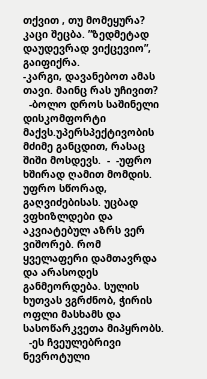თქვით , თუ მომეყურა? კაცი შეცბა. ”ზედმეტად დაუდევრად ვიქცევიო”, გაიფიქრა.
-კარგი, დავანებოთ ამას თავი. მაინც რას უჩივით?
  -ბოლო დროს საშინელი დისკომფორტი მაქვს.უპერსპექტივობის მძიმე განცდით, რასაც შიში მოსდევს.  -  -უფრო ხშირად ღამით მომდის. უფრო სწორად, გაღვიძებისას. უცბად ვფხიზლდები და აკვიატებულ აზრს ვერ ვიშორებ. რომ ყველაფერი დამთავრდა და არასოდეს განმეორდება. სულის ხუთვას ვგრძნობ, ჭირის ოფლი მასხამს და სასოწარკვეთა მიპყრობს.
  -ეს ჩვეულებრივი ნევროტული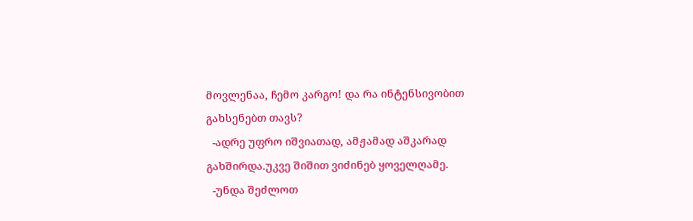მოვლენაა, ჩემო კარგო! და რა ინტენსივობით გახსენებთ თავს?
  -ადრე უფრო იშვიათად, ამჟამად აშკარად გახშირდა.უკვე შიშით ვიძინებ ყოველღამე.
  -უნდა შეძლოთ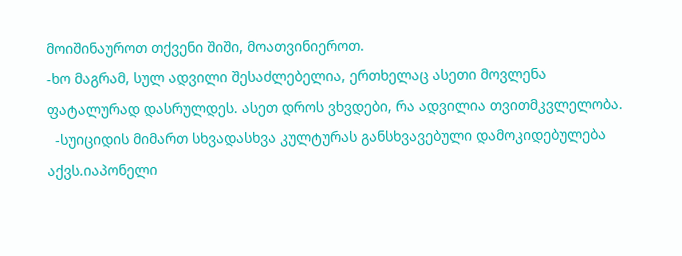მოიშინაუროთ თქვენი შიში, მოათვინიეროთ.
-ხო მაგრამ, სულ ადვილი შესაძლებელია, ერთხელაც ასეთი მოვლენა ფატალურად დასრულდეს. ასეთ დროს ვხვდები, რა ადვილია თვითმკვლელობა.
  -სუიციდის მიმართ სხვადასხვა კულტურას განსხვავებული დამოკიდებულება აქვს.იაპონელი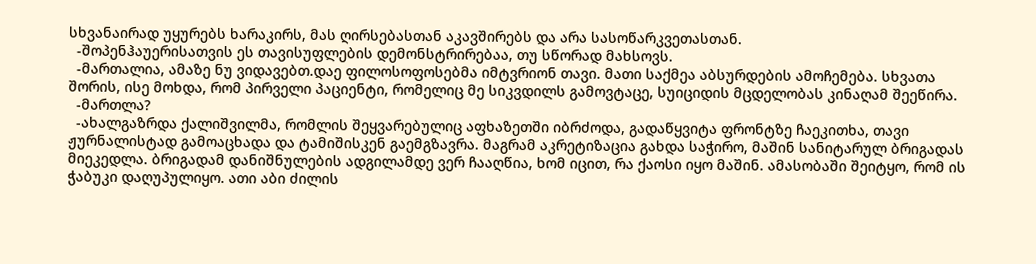სხვანაირად უყურებს ხარაკირს, მას ღირსებასთან აკავშირებს და არა სასოწარკვეთასთან.
  -შოპენჰაუერისათვის ეს თავისუფლების დემონსტრირებაა, თუ სწორად მახსოვს.
  -მართალია, ამაზე ნუ ვიდავებთ.დაე ფილოსოფოსებმა იმტვრიონ თავი. მათი საქმეა აბსურდების ამოჩემება. სხვათა შორის, ისე მოხდა, რომ პირველი პაციენტი, რომელიც მე სიკვდილს გამოვტაცე, სუიციდის მცდელობას კინაღამ შეეწირა.
  -მართლა?
  -ახალგაზრდა ქალიშვილმა, რომლის შეყვარებულიც აფხაზეთში იბრძოდა, გადაწყვიტა ფრონტზე ჩაეკითხა, თავი ჟურნალისტად გამოაცხადა და ტამიშისკენ გაემგზავრა. მაგრამ აკრეტიზაცია გახდა საჭირო, მაშინ სანიტარულ ბრიგადას მიეკედლა. ბრიგადამ დანიშნულების ადგილამდე ვერ ჩააღწია, ხომ იცით, რა ქაოსი იყო მაშინ. ამასობაში შეიტყო, რომ ის ჭაბუკი დაღუპულიყო. ათი აბი ძილის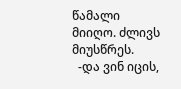წამალი მიიღო. ძლივს მიუსწრეს.
  -და ვინ იცის,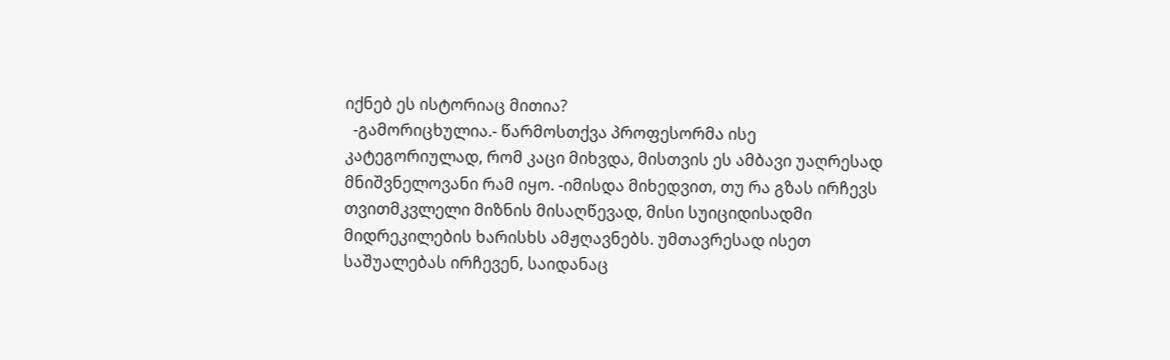იქნებ ეს ისტორიაც მითია?
  -გამორიცხულია.- წარმოსთქვა პროფესორმა ისე კატეგორიულად, რომ კაცი მიხვდა, მისთვის ეს ამბავი უაღრესად მნიშვნელოვანი რამ იყო. -იმისდა მიხედვით, თუ რა გზას ირჩევს თვითმკვლელი მიზნის მისაღწევად, მისი სუიციდისადმი მიდრეკილების ხარისხს ამჟღავნებს. უმთავრესად ისეთ საშუალებას ირჩევენ, საიდანაც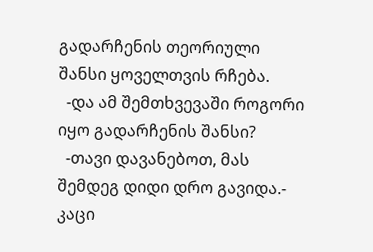გადარჩენის თეორიული შანსი ყოველთვის რჩება.
  -და ამ შემთხვევაში როგორი იყო გადარჩენის შანსი?
  -თავი დავანებოთ, მას შემდეგ დიდი დრო გავიდა.- კაცი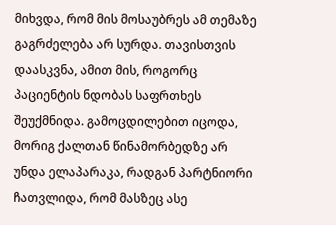მიხვდა, რომ მის მოსაუბრეს ამ თემაზე გაგრძელება არ სურდა. თავისთვის დაასკვნა, ამით მის, როგორც პაციენტის ნდობას საფრთხეს შეუქმნიდა. გამოცდილებით იცოდა, მორიგ ქალთან წინამორბედზე არ უნდა ელაპარაკა, რადგან პარტნიორი ჩათვლიდა, რომ მასზეც ასე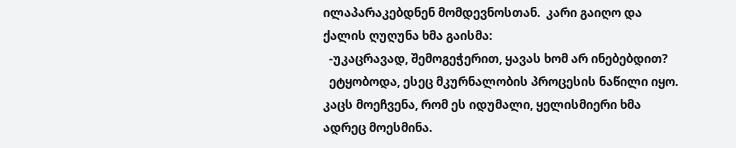ილაპარაკებდნენ მომდევნოსთან.  კარი გაიღო და ქალის ღუღუნა ხმა გაისმა:
  -უკაცრავად, შემოგეჭერით, ყავას ხომ არ ინებებდით?
  ეტყობოდა, ესეც მკურნალობის პროცესის ნაწილი იყო. კაცს მოეჩვენა, რომ ეს იდუმალი, ყელისმიერი ხმა ადრეც მოესმინა.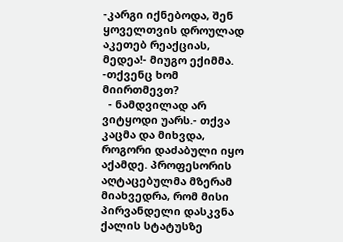-კარგი იქნებოდა, შენ ყოველთვის დროულად აკეთებ რეაქციას, მედეა!- მიუგო ექიმმა. -თქვენც ხომ მიირთმევთ?
  - ნამდვილად არ ვიტყოდი უარს.- თქვა კაცმა და მიხვდა, როგორი დაძაბული იყო აქამდე. პროფესორის აღტაცებულმა მზერამ მიახვედრა, რომ მისი პირვანდელი დასკვნა ქალის სტატუსზე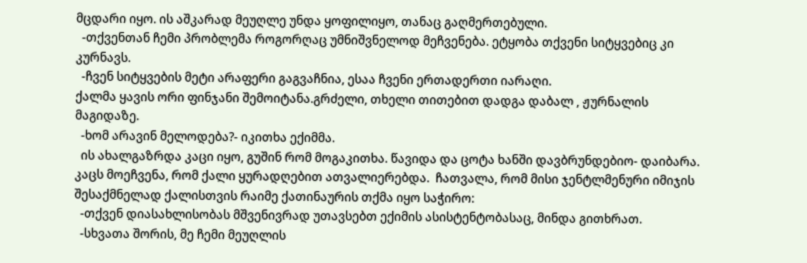მცდარი იყო. ის აშკარად მეუღლე უნდა ყოფილიყო, თანაც გაღმერთებული.
  -თქვენთან ჩემი პრობლემა როგორღაც უმნიშვნელოდ მეჩვენება. ეტყობა თქვენი სიტყვებიც კი კურნავს.
  -ჩვენ სიტყვების მეტი არაფერი გაგვაჩნია, ესაა ჩვენი ერთადერთი იარაღი.
ქალმა ყავის ორი ფინჯანი შემოიტანა.გრძელი, თხელი თითებით დადგა დაბალ , ჟურნალის მაგიდაზე.
  -ხომ არავინ მელოდება?- იკითხა ექიმმა.
  ის ახალგაზრდა კაცი იყო, გუშინ რომ მოგაკითხა. წავიდა და ცოტა ხანში დავბრუნდებიო- დაიბარა.
კაცს მოეჩვენა, რომ ქალი ყურადღებით ათვალიერებდა.  ჩათვალა, რომ მისი ჯენტლმენური იმიჯის შესაქმნელად ქალისთვის რაიმე ქათინაურის თქმა იყო საჭირო:
  -თქვენ დიასახლისობას მშვენივრად უთავსებთ ექიმის ასისტენტობასაც, მინდა გითხრათ.
  -სხვათა შორის, მე ჩემი მეუღლის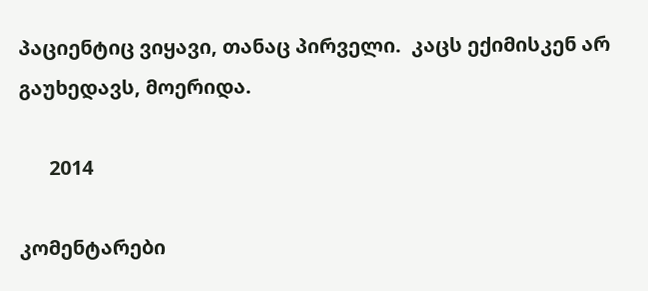პაციენტიც ვიყავი, თანაც პირველი.  კაცს ექიმისკენ არ გაუხედავს, მოერიდა.

      2014

კომენტარები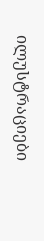ილუსტრაციები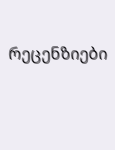რეცენზიები